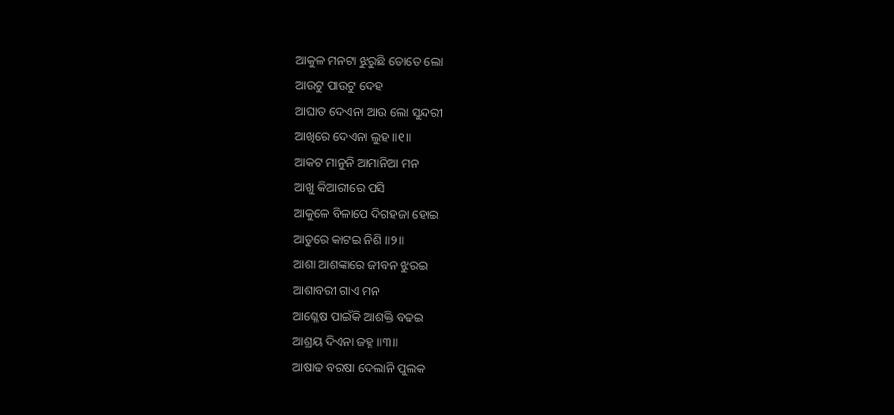ଆକୁଳ ମନଟା ଝୁରୁଛି ତୋତେ ଲୋ
ଆଉଟୁ ପାଉଟୁ ଦେହ
ଆଘାତ ଦେଏନା ଆଉ ଲୋ ସୁନ୍ଦରୀ
ଆଖିରେ ଦେଏନା ଲୁହ ॥୧॥
ଆକଟ ମାନୁନି ଆମାନିଆ ମନ
ଆଖୁ କିଆରୀରେ ପସି
ଆକୁଳେ ବିଳାପେ ଦିଗହଜା ହୋଇ
ଆତୁରେ କାଟଇ ନିଶି ॥୨॥
ଆଶା ଆଶଙ୍କାରେ ଜୀବନ ଝୁରଇ
ଆଶାବରୀ ଗାଏ ମନ
ଆଶ୍ଳେଷ ପାଇଁକି ଆଶକ୍ତି ବଢଇ
ଆଶ୍ରୟ ଦିଏନା ଜହ୍ନ ॥୩॥
ଆଷାଢ ବରଷା ଦେଲାନି ପୁଲକ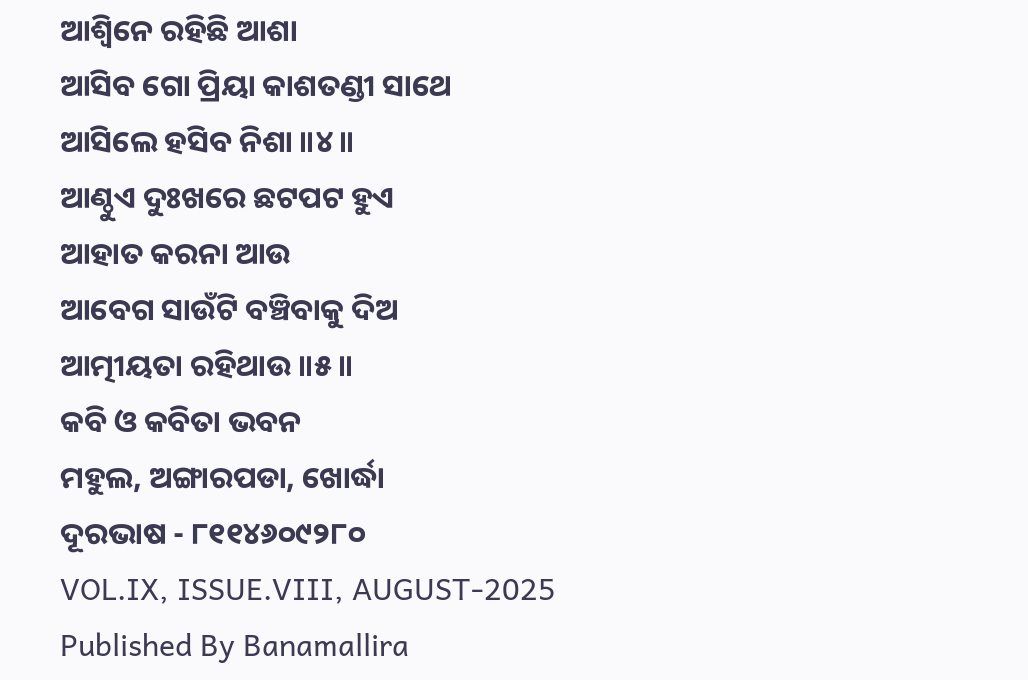ଆଶ୍ୱିନେ ରହିଛି ଆଶା
ଆସିବ ଗୋ ପ୍ରିୟା କାଶତଣ୍ଡୀ ସାଥେ
ଆସିଲେ ହସିବ ନିଶା ॥୪॥
ଆଣ୍ଠୁଏ ଦୁଃଖରେ ଛଟପଟ ହୁଏ
ଆହାତ କରନା ଆଉ
ଆବେଗ ସାଉଁଟି ବଞ୍ଚିବାକୁ ଦିଅ
ଆତ୍ମୀୟତା ରହିଥାଉ ॥୫॥
କବି ଓ କବିତା ଭବନ
ମହୁଲ, ଅଙ୍ଗାରପଡା, ଖୋର୍ଦ୍ଧା
ଦୂରଭାଷ - ୮୧୧୪୬୦୯୨୮୦
VOL.IX, ISSUE.VIII, AUGUST-2025
Published By Banamallira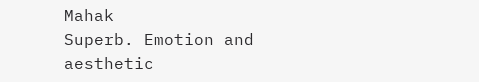Mahak
Superb. Emotion and aesthetic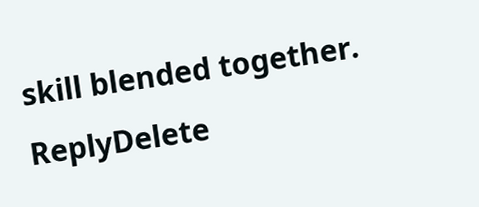skill blended together.
ReplyDelete